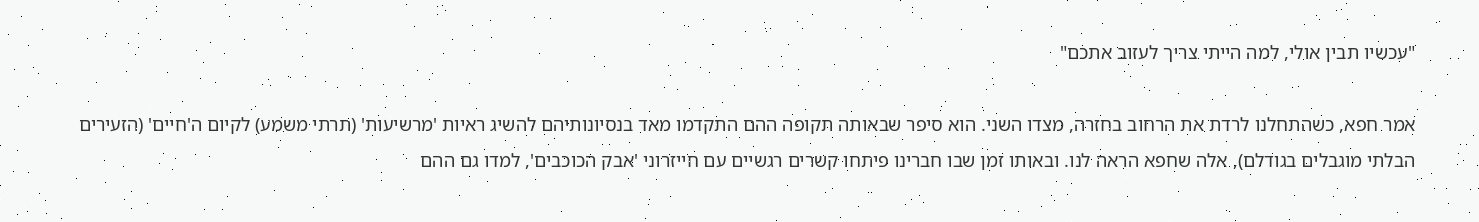"עכשיו תבין אולי, למה הייתי צריך לעזוב אתכם"

אמר חפא, כשהתחלנו לרדת את הרחוב בחזרה, מצדו השני. הוא סיפר שבאותה תקופה ההם התקדמו מאד בנסיונותיהם להשיג ראיות 'מרשיעות' (תרתי משמע) לקיום ה'חיים' (הזעירים הבלתי מוגבלים בגודלם), אלה שחפא הראה לנו. ובאותו זמן שבו חברינו פיתחו קשרים רגשיים עם חייזרוני 'אבק הכוכבים', למדו גם ההם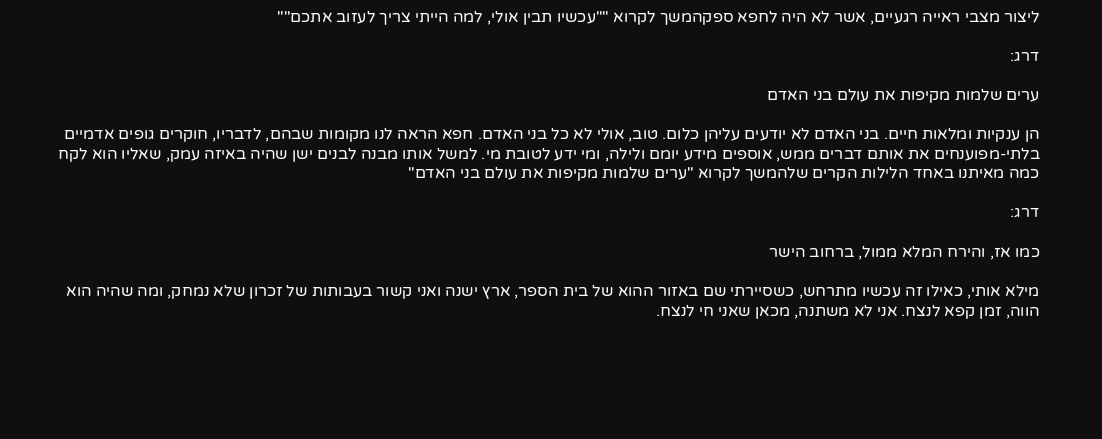ליצור מצבי ראייה רגעיים, אשר לא היה לחפא ספקהמשך לקרוא ""עכשיו תבין אולי, למה הייתי צריך לעזוב אתכם""

דרג:

ערים שלמות מקיפות את עולם בני האדם

הן ענקיות ומלאות חיים. בני האדם לא יודעים עליהן כלום. טוב, אולי לא כל בני האדם. חפא הראה לנו מקומות שבהם, לדבריו, חוקרים גופים אדמיים בלתי-מפוענחים את אותם דברים ממש, אוספים מידע יומם ולילה, ומי ידע לטובת מי. למשל אותו מבנה לבנים ישן שהיה באיזה עמק, שאליו הוא לקח כמה מאיתנו באחד הלילות הקרים שלהמשך לקרוא "ערים שלמות מקיפות את עולם בני האדם"

דרג:

כמו אז, והירח המלא ממול, ברחוב הישר

מילא אותי, כאילו זה עכשיו מתרחש, כשסיירתי שם באזור ההוא של בית הספר, ארץ ישנה ואני קשור בעבותות של זכרון שלא נמחק, ומה שהיה הוא הווה, זמן קפא לנצח. אני לא משתנה, מכאן שאני חי לנצח.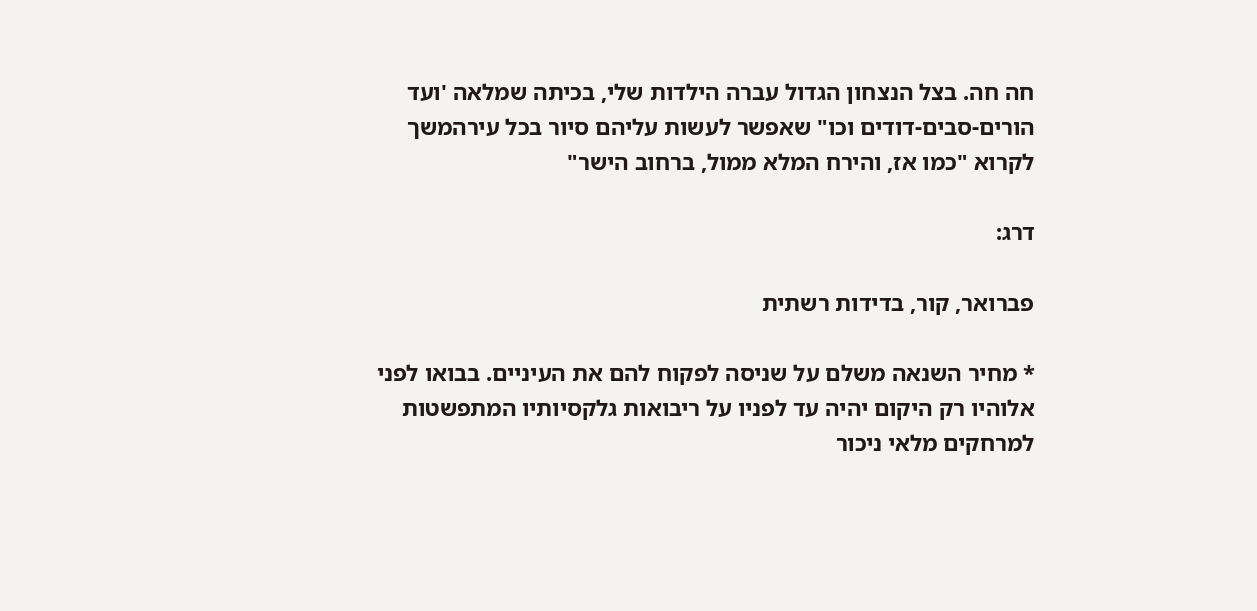חה חה. בצל הנצחון הגדול עברה הילדות שלי, בכיתה שמלאה 'ועד הורים-סבים-דודים וכו" שאפשר לעשות עליהם סיור בכל עירהמשך לקרוא "כמו אז, והירח המלא ממול, ברחוב הישר"

דרג:

פברואר, קור, בדידות רשתית

* מחיר השנאה משלם על שניסה לפקוח להם את העיניים. בבואו לפני אלוהיו רק היקום יהיה עד לפניו על ריבואות גלקסיותיו המתפשטות למרחקים מלאי ניכור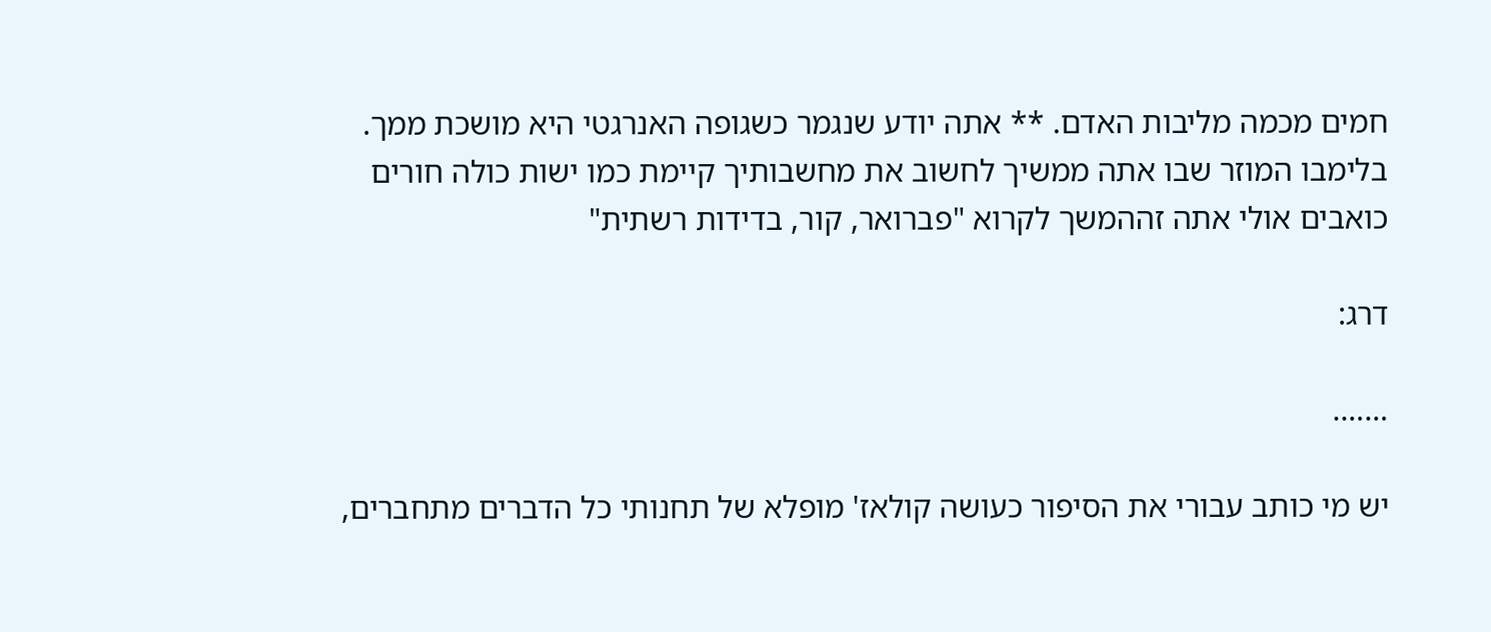חמים מכמה מליבות האדם. ** אתה יודע שנגמר כשגופה האנרגטי היא מושכת ממך. בלימבו המוזר שבו אתה ממשיך לחשוב את מחשבותיך קיימת כמו ישות כולה חורים כואבים אולי אתה זההמשך לקרוא "פברואר, קור, בדידות רשתית"

דרג:

…….

יש מי כותב עבורי את הסיפור כעושה קולאז' מופלא של תחנותי כל הדברים מתחברים,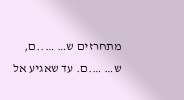מתחרזים ש… …..ם, ש… ….ם. עד שאגיע אל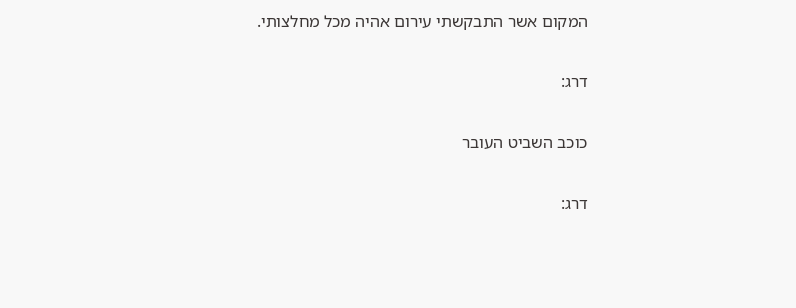המקום אשר התבקשתי עירום אהיה מכל מחלצותי.

דרג:

כוכב השביט העובר

דרג: